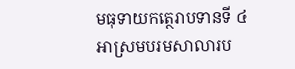មធុទាយកត្ថេរាបទានទី ៤
អាស្រមបរមសាលារប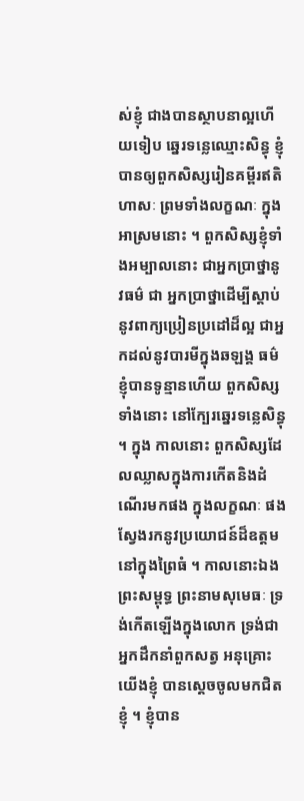ស់ខ្ញុំ ជាងបានស្ថាបនាល្អហើយទៀប ឆ្នេរទន្លេឈ្មោះសិន្ធុ ខ្ញុំបានឲ្យពួកសិស្សរៀនគម្ពីរឥតិហាសៈ ព្រមទាំងលក្ខណៈ ក្នុងអាស្រមនោះ ។ ពួកសិស្សខ្ញុំទាំងអម្បាលនោះ ជាអ្នកប្រាថ្នានូវធម៌ ជា អ្នកប្រាថ្នាដើម្បីស្តាប់នូវពាក្យប្រៀនប្រដៅដ៏ល្អ ជាអ្នកដល់នូវបារមីក្នុងឆឡង្គ ធម៌ ខ្ញុំបានទូន្មានហើយ ពួកសិស្សទាំងនោះ នៅក្បែរឆ្នេរទន្លេសិន្ធុ ។ ក្នុង កាលនោះ ពួកសិស្សដែលឈ្លាសក្នុងការកើតនិងដំណើរមកផង ក្នុងលក្ខណៈ ផង ស្វែងរកនូវប្រយោជន៍ដ៏ឧត្តមនៅក្នុងព្រៃធំ ។ កាលនោះឯង ព្រះសម្ពុទ្ធ ព្រះនាមសុមេធៈ ទ្រង់កើតឡើងក្នុងលោក ទ្រង់ជាអ្នកដឹកនាំពួកសត្វ អនុគ្រោះ យើងខ្ញុំ បានស្តេចចូលមកជិតខ្ញុំ ។ ខ្ញុំបាន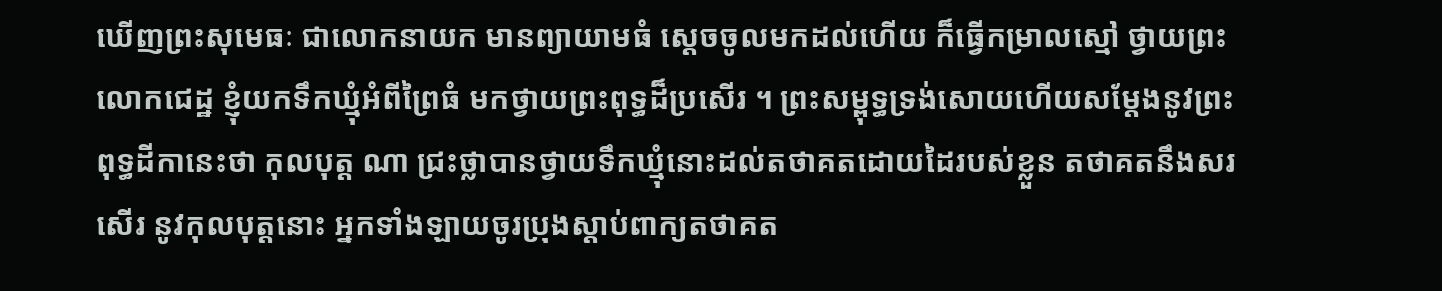ឃើញព្រះសុមេធៈ ជាលោកនាយក មានព្យាយាមធំ ស្តេចចូលមកដល់ហើយ ក៏ធ្វើកម្រាលស្មៅ ថ្វាយព្រះលោកជេដ្ឋ ខ្ញុំយកទឹកឃ្មុំអំពីព្រៃធំ មកថ្វាយព្រះពុទ្ធដ៏ប្រសើរ ។ ព្រះសម្ពុទ្ធទ្រង់សោយហើយសម្តែងនូវព្រះពុទ្ធដីកានេះថា កុលបុត្ត ណា ជ្រះថ្លាបានថ្វាយទឹកឃ្មុំនោះដល់តថាគតដោយដៃរបស់ខ្លួន តថាគតនឹងសរសើរ នូវកុលបុត្តនោះ អ្នកទាំងឡាយចូរប្រុងស្តាប់ពាក្យតថាគត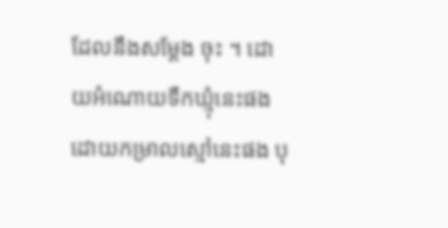ដែលនឹងសម្តែង ចុះ ។ ដោយអំណោយទឹកឃ្មុំនេះផង ដោយកម្រាលស្មៅនេះផង បុ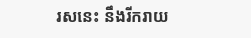រសនេះ នឹងរីករាយ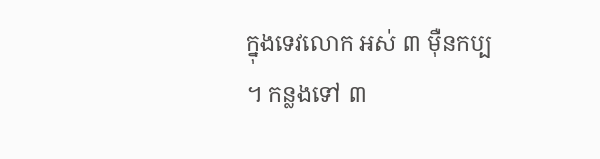ក្នុងទេវលោក អស់ ៣ ម៉ឺនកប្ប ។ កន្លងទៅ ៣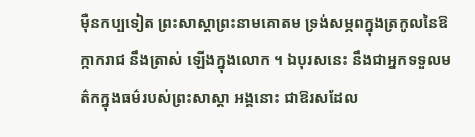ម៉ឺនកប្បទៀត ព្រះសាស្តាព្រះនាមគោតម ទ្រង់សម្ភពក្នុងត្រកូលនៃឱក្កាករាជ នឹងត្រាស់ ឡើងក្នុងលោក ។ ឯបុរសនេះ នឹងជាអ្នកទទួលមត៌កក្នុងធម៌របស់ព្រះសាស្តា អង្គនោះ ជាឱរសដែល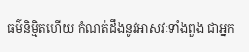ធម៌និម្មិតហើយ កំណត់ដឹងនូវអាសវៈទាំងពួង ជាអ្នក